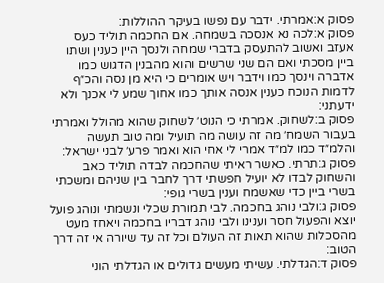פסוק א:אמרתי. ידבר עם נפשו בעיקר ההוללות:
פסוק א:לכה נא אנסכה בשמחה. אם החכמה תוליד כעס אעזב ואשוב להתעסק בדברי שמחה ולנסך היין כענין ושתו ביין מסכתי ואם הם שני שרשים והוא מהבנין הדגוש כמו אדברה וינסך כמו וידבר ויש אומרים כי היא מן נסה והכ״ף לדמות הנוכח כענין אנסה אותך כמו אחוך שמע לי אכנך ולא ידעתני:
פסוק ב:לשחוק. אמרתי כי הנוט׳ לשחוק שהוא מהולל ואמרתי בעבור השמח׳ מה זה עושה מה תועיל ומה טוב תעשה והלמ״ד כמו למ״ד אמרי לי אחי הוא ואמר פרע׳ לבני ישראל:
פסוק ג:תרתי. כאשר ראיתי שהחכמה לבדה תוליד כאב והשחוק לבדו לא יועיל חפשתי דרך לחבר בין שניהם ומשכתי בשרי ביין כדי שאשמח וענין בשרי גופי:
פסוק ג:ולבי נוהג בחכמה. לבי תמורת שכלי ונשמתי ונוהג פועל יוצא והפעול חסר וענינו ולבי נוהג דבריו בחכמה ויאחז מעט מהסכלות שהוא תאות זה העולם וכל זה עד שיורה אי זה דרך הטוב:
פסוק ד:הגדלתי. עשיתי מעשים גדולים או הגדלתי הוני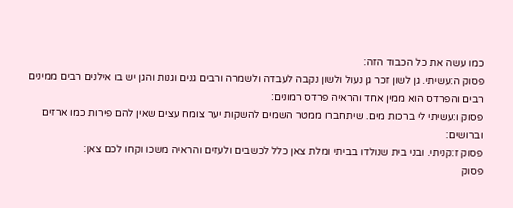כמו עשה את כל הכבוד הזה:
פסוק ה:עשיתי. גן לשון זכר גן נעול ולשון נקבה לעבדה ולשמרה ורבים גנים וגנות והגן יש בו אילנים רבים ממינים רבים והפרדס הוא ממין אחד והראיה פרדס רמונים:
פסוק ו:עשיתי לי ברכות מים. שיתחברו ממטר השמים להשקות יער צומח עצים שאין להם פירות כמו ארזים וברושים:
פסוק ז:קניתי. ובני בית שנולדו בביתי ומלת צאן כלל לכשבים ולעזים והראיה משכו וקחו לכם צאן:
פסוק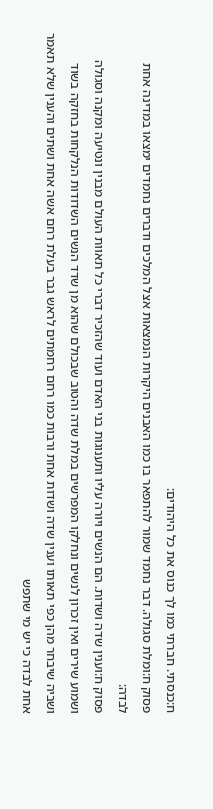ח:כנסתי. חברתי כמו לך כנוס את כל היהודים:
פסוק ח:ומלת סגולה. דבר נחמד שמור להתפאר בו כמו האבנים היקרות הנמצאות אצל המלכים ודברים נחמדים ימצאו במדינה אחת לבדה:
פסוק ח:וענין שדה ושדות. הם הנשים ויורה עליו ותענוגות בני האדם ועוד שהזכיר דברי כל תאוות העולם מבנין ונטיעה ומקנה וסגולה ושמוע שירים ואין זכרון לנשים ונחלקו המפרשים במלת שדה והטוב שבכולם שהוא מן שדד הנשים השדודות הנלקחות בחזקה בשוד ושביה שיבחר מהן כפי תאותו וענין שדה ושדות אחת ורבות כמו רחם רחמתים לראש גבר בעלת רחם אשה אחת ושתים והענין שלא תאמר אחת לבדה כי יש מי שתפש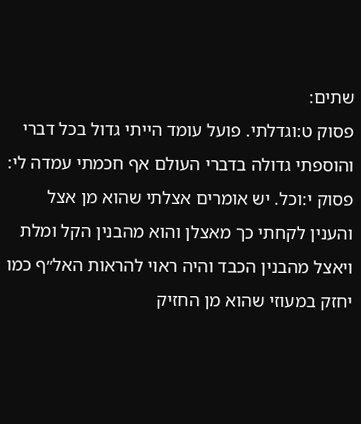שתים:
פסוק ט:וגדלתי. פועל עומד הייתי גדול בכל דברי והוספתי גדולה בדברי העולם אף חכמתי עמדה לי:
פסוק י:וכל. יש אומרים אצלתי שהוא מן אצל והענין לקחתי כך מאצלן והוא מהבנין הקל ומלת ויאצל מהבנין הכבד והיה ראוי להראות האל״ף כמו יחזק במעוזי שהוא מן החזיק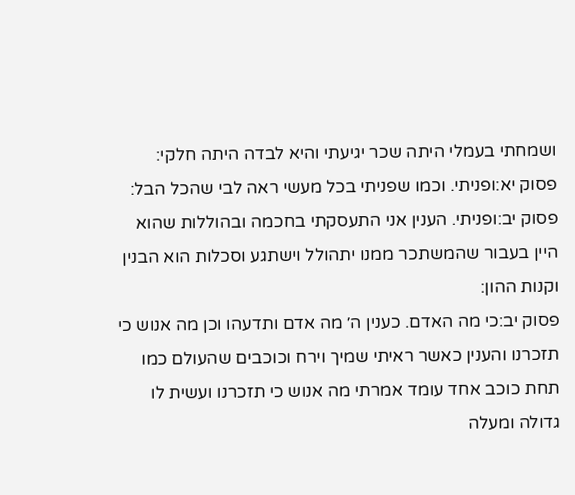ושמחתי בעמלי היתה שכר יגיעתי והיא לבדה היתה חלקי:
פסוק יא:ופניתי. וכמו שפניתי בכל מעשי ראה לבי שהכל הבל:
פסוק יב:ופניתי. הענין אני התעסקתי בחכמה ובהוללות שהוא היין בעבור שהמשתכר ממנו יתהולל וישתגע וסכלות הוא הבנין וקנות ההון:
פסוק יב:כי מה האדם. כענין ה׳ מה אדם ותדעהו וכן מה אנוש כי תזכרנו והענין כאשר ראיתי שמיך וירח וכוכבים שהעולם כמו תחת כוכב אחד עומד אמרתי מה אנוש כי תזכרנו ועשית לו גדולה ומעלה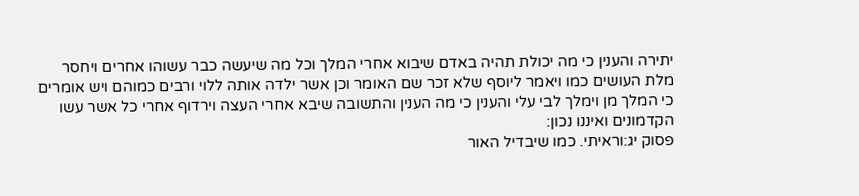יתירה והענין כי מה יכולת תהיה באדם שיבוא אחרי המלך וכל מה שיעשה כבר עשוהו אחרים ויחסר מלת העושים כמו ויאמר ליוסף שלא זכר שם האומר וכן אשר ילדה אותה ללוי ורבים כמוהם ויש אומרים כי המלך מן וימלך לבי עלי והענין כי מה הענין והתשובה שיבא אחרי העצה וירדוף אחרי כל אשר עשו הקדמונים ואיננו נכון:
פסוק יג:וראיתי. כמו שיבדיל האור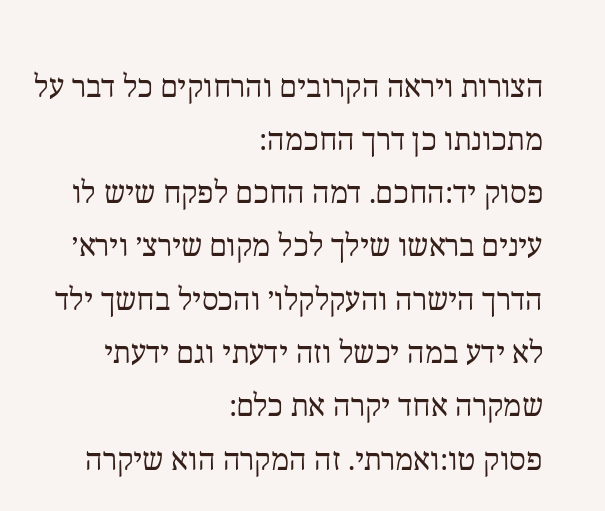הצורות ויראה הקרובים והרחוקים כל דבר על מתכונתו כן דרך החכמה:
פסוק יד:החכם. דמה החכם לפקח שיש לו עינים בראשו שילך לכל מקום שירצ׳ וירא׳ הדרך הישרה והעקלקלו׳ והכסיל בחשך ילד לא ידע במה יכשל וזה ידעתי וגם ידעתי שמקרה אחד יקרה את כלם:
פסוק טו:ואמרתי. זה המקרה הוא שיקרה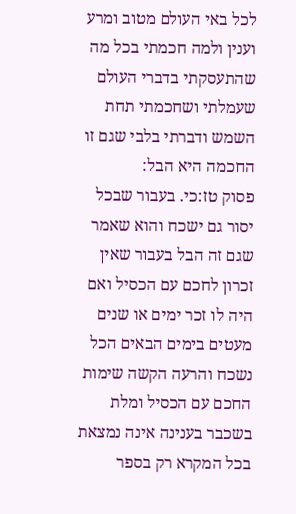לכל באי העולם מטוב ומרע וענין ולמה חכמתי בכל מה שהתעסקתי בדברי העולם שעמלתי ושחכמתי תחת השמש ודברתי בלבי שגם זו החכמה היא הבל:
פסוק טז:כי. בעבור שבכל יסור גם ישכח והוא שאמר שגם זה הבל בעבור שאין זכרון לחכם עם הכסיל ואם היה לו זכר ימים או שנים מעטים בימים הבאים הכל נשכח והרעה הקשה שימות החכם עם הכסיל ומלת בשכבר בענינה אינה נמצאת בכל המקרא רק בספר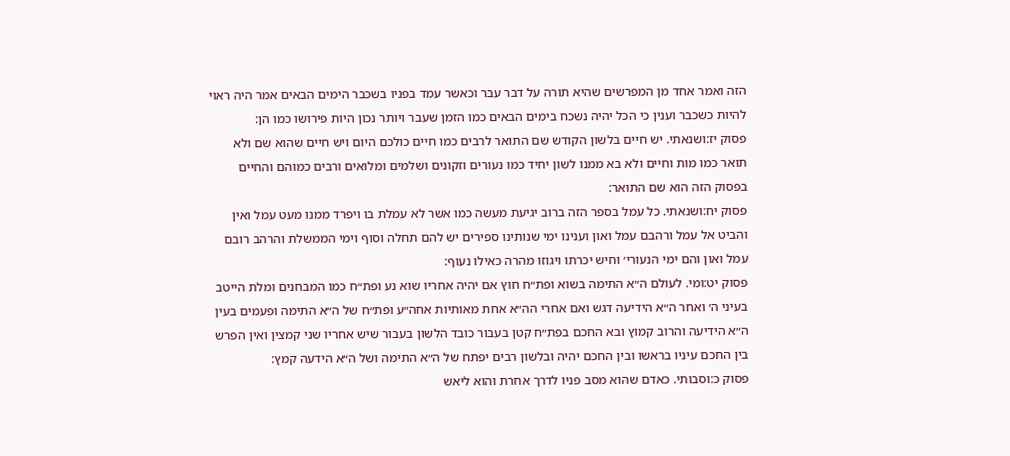הזה ואמר אחד מן המפרשים שהיא תורה על דבר עבר וכאשר עמד בפניו בשכבר הימים הבאים אמר היה ראוי להיות כשכבר וענין כי הכל יהיה נשכח בימים הבאים כמו הזמן שעבר ויותר נכון היות פירושו כמו הן:
פסוק יז:ושנאתי. יש חיים בלשון הקודש שם התואר לרבים כמו חיים כולכם היום ויש חיים שהוא שם ולא תואר כמו מות וחיים ולא בא ממנו לשון יחיד כמו נעורים וזקונים ושלמים ומלואים ורבים כמוהם והחיים בפסוק הזה הוא שם התואר:
פסוק יח:ושנאתי. כל עמל בספר הזה ברוב יגיעת מעשה כמו אשר לא עמלת בו ויפרד ממנו מעט עמל ואין והביט אל עמל ורהבם עמל ואון וענינו ימי שנותינו ספירים יש להם תחלה וסוף וימי הממשלת והרהב רובם עמל ואון והם ימי הנעורי׳ וחיש יכרתו ויגוזו מהרה כאילו נעוף:
פסוק יט:ומי. לעולם ה״א התימה בשוא ופת״ח חוץ אם יהיה אחריו שוא נע ופת״ח כמו המבחנים ומלת הייטב בעיני ה׳ ואחר ה״א הידיעה דגש ואם אחרי הה״א אחת מאותיות אחה״ע ופת״ח של ה״א התימה ופעמים בעין ה״א הידיעה והרוב קמוץ ובא החכם בפת״ח קטן בעבור כובד הלשון בעבור שיש אחריו שני קמצין ואין הפרש בין החכם עיניו בראשו ובין החכם יהיה ובלשון רבים יפתח של ה״א התימה ושל ה״א הידעה קמץ:
פסוק כ:וסבותי. כאדם שהוא מסב פניו לדרך אחרת והוא ליאש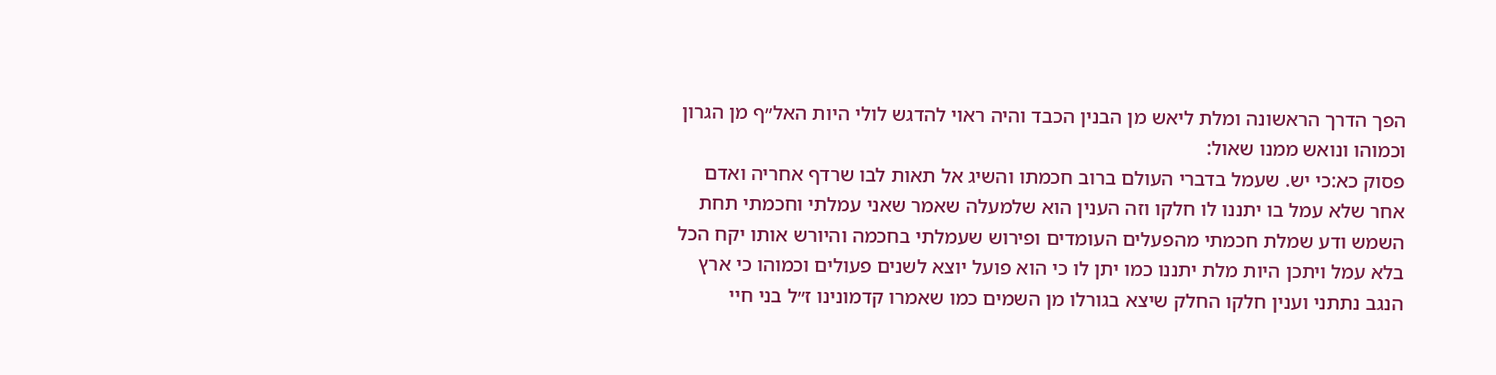הפך הדרך הראשונה ומלת ליאש מן הבנין הכבד והיה ראוי להדגש לולי היות האל״ף מן הגרון וכמוהו ונואש ממנו שאול:
פסוק כא:כי יש. שעמל בדברי העולם ברוב חכמתו והשיג אל תאות לבו שרדף אחריה ואדם אחר שלא עמל בו יתננו לו חלקו וזה הענין הוא שלמעלה שאמר שאני עמלתי וחכמתי תחת השמש ודע שמלת חכמתי מהפעלים העומדים ופירוש שעמלתי בחכמה והיורש אותו יקח הכל בלא עמל ויתכן היות מלת יתננו כמו יתן לו כי הוא פועל יוצא לשנים פעולים וכמוהו כי ארץ הנגב נתתני וענין חלקו החלק שיצא בגורלו מן השמים כמו שאמרו קדמונינו ז״ל בני חיי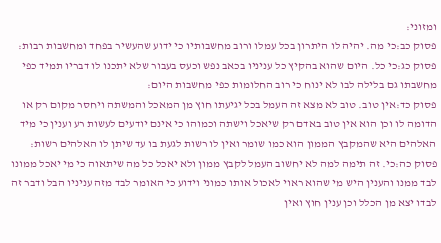ומזוני:
פסוק כב:כי מה. יהיה לו היתרון בכל עמלו ורוב מחשבותיו כי ידוע שהעשיר בפחד ומחשבות רבות:
פסוק כג:כי כל. היום שהוא בהקיץ כל עניניו בכאב נפש וכעס בעבור שלא יתכנו לו דבריו תמיד כפי מחשבתו גם בלילה לבו לא ינוח כי רוב החלומות כפי מחשבות היום:
פסוק כד:אין טוב. טוב לא מצא זה העמל בכל יגיעתו חוץ מן המאכל והמשתה ויחסר מקום רק או הדומה לו וכן הוא אין טוב באדם רק שיאכל וישתה וכמוהו כי אינם יודעים לעשות רע וענין כי מיד האלהים היא שהמקבץ הממון הוא כמו שומר ואין לו רשות לגעת בו עד שיתן לו האלהים רשות:
פסוק כה:כי. זה תימה למה לא יחשוב העמל לקבץ ממון ולא יאכל כל מה שיתאוה כי מי יאכל ממונו לבד ממנו והענין היש מי שהוא ראוי לאכול אותו כמוני וידוע כי האומר לבד מזה עניניו הבל ודבר זה לבדו יצא מן הכלל וכן ענין חוץ ואין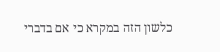כלשון הזה במקרא כי אם בדברי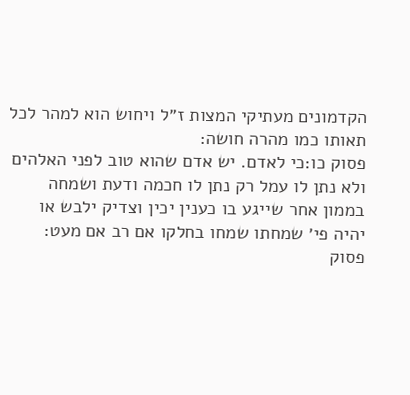הקדמונים מעתיקי המצות ז״ל ויחוש הוא למהר לכל תאותו כמו מהרה חושה:
פסוק כו:כי לאדם. יש אדם שהוא טוב לפני האלהים ולא נתן לו עמל רק נתן לו חכמה ודעת ושמחה בממון אחר שייגע בו כענין יכין וצדיק ילבש או יהיה פי׳ שמחתו שמחו בחלקו אם רב אם מעט:
פסוק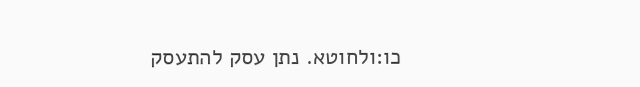כו:ולחוטא. נתן עסק להתעסק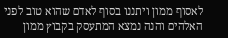לאסוף ממון ויתננו בסוף לאדם שהוא טוב לפני האלהים והנה נמצא המתעסק בקבוץ ממון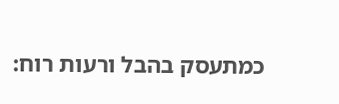כמתעסק בהבל ורעות רוח: